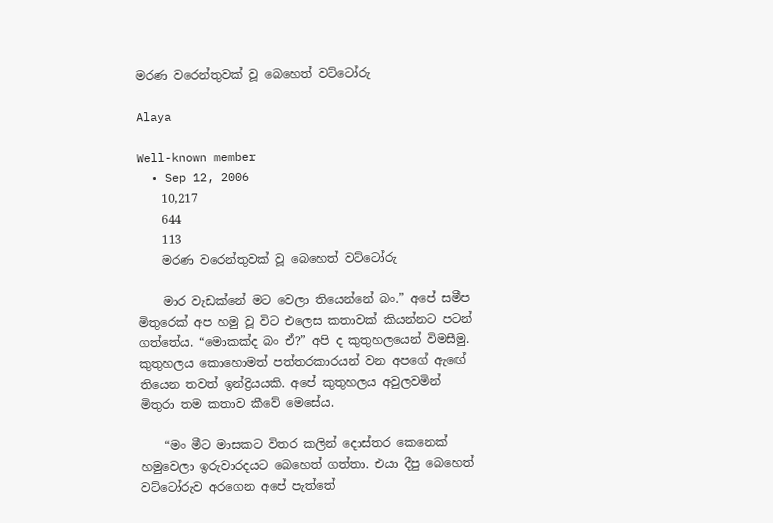මරණ වරෙන්තුවක් වූ බෙහෙත් වට්ටෝරු

Alaya

Well-known member
  • Sep 12, 2006
    10,217
    644
    113
    මරණ වරෙන්තුවක් වූ බෙහෙත් වට්ටෝරු

    මාර වැඩක්නේ මට වෙලා තියෙන්නේ බං.” අපේ සමීප මිතුරෙක් අප හමු වූ විට එලෙස කතාවක් කියන්නට පටන් ගත්තේය. “මොකක්ද බං ඒ?” අපි ද කුතුහලයෙන් විමසීමු. කුතුහලය කොහොමත් පත්තරකාරයන් වන අපගේ ඇඟේ තියෙන තවත් ඉන්ද්‍රියයකි. අපේ කුතුහලය අවුලවමින් මිතුරා තම කතාව කීවේ මෙසේය.

    “මං මීට මාසකට විතර කලින් දොස්තර කෙනෙක් හමුවෙලා ඉරුවාරදයට බෙහෙත් ගත්තා. එයා දීපු බෙහෙත් වට්ටෝරුව අරගෙන අපේ පැත්තේ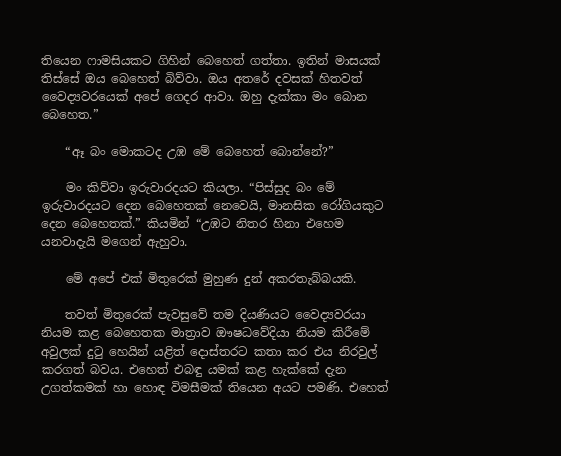තියෙන ෆාමසියකට ගිහින් බෙහෙත් ගත්තා. ඉතින් මාසයක් තිස්සේ ඔය බෙහෙත් බිව්වා. ඔය අතරේ දවසක් හිතවත් වෛද්‍යවරයෙක් අපේ ගෙදර ආවා. ඔහු දැක්කා මං බොන බෙහෙත.”

    “ඈ බං මොකටද උඹ මේ බෙහෙත් බොන්නේ?”

    මං කිව්වා ඉරුවාරදයට කියලා. “පිස්සුද බං මේ ඉරුවාරදයට දෙන බෙහෙතක් ‍නෙවෙයි, මානසික රෝගියකුට දෙන බෙහෙතක්.” කියමින් “උඹට නිතර හිනා එහෙම යනවාදැයි මගෙන් ඇහුවා.

    මේ අපේ එක් මිතුරෙක් මුහුණ දුන් අකරතැබ්බයකි.

    තවත් මිතුරෙක් පැවසුවේ තම දියණියට වෛද්‍යවරයා නියම කළ බෙහෙතක මාත්‍රාව ඖෂධවේදියා නියම කිරීමේ අවුලක් දුටු හෙයින් යළිත් දොස්තරට කතා කර එය නිරවුල් කරගත් බවය. එහෙත් එබඳු යමක් කළ හැක්කේ දැන උගත්කමක් හා හොඳ විමසීමක් තියෙන අයට පමණි. එහෙත්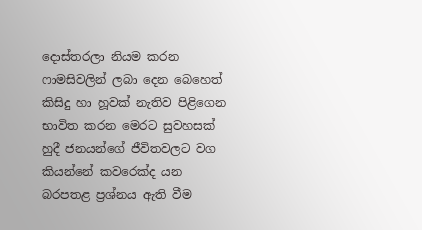දොස්තරලා නියම කරන ෆාමසිවලින් ලබා දෙන බෙහෙත් කිසිදු හා හූවක් නැතිව පිළිගෙන භාවිත කරන මෙරට සුවහසක් හුදී ජනයන්ගේ ජීවිතවලට වග කියන්නේ කවරෙක්ද යන බරපතළ ප්‍රශ්නය ඇති වීම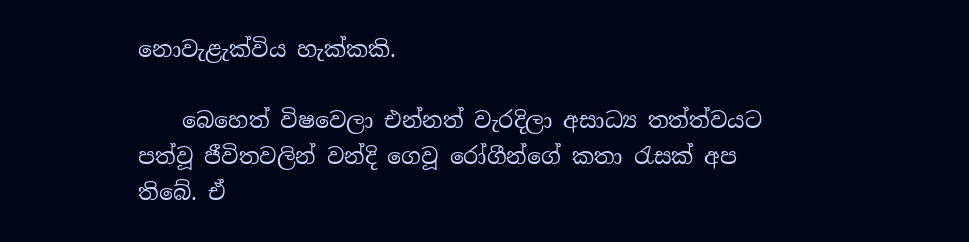නොවැළැක්විය හැක්කකි.

    බෙහෙත් විෂවෙලා එන්නත් වැරදිලා අසාධ්‍ය තත්ත්වයට පත්වූ ජීවිතවලින් වන්දි ගෙවූ රෝගීන්ගේ කතා රැසක් අප තිබේ. ඒ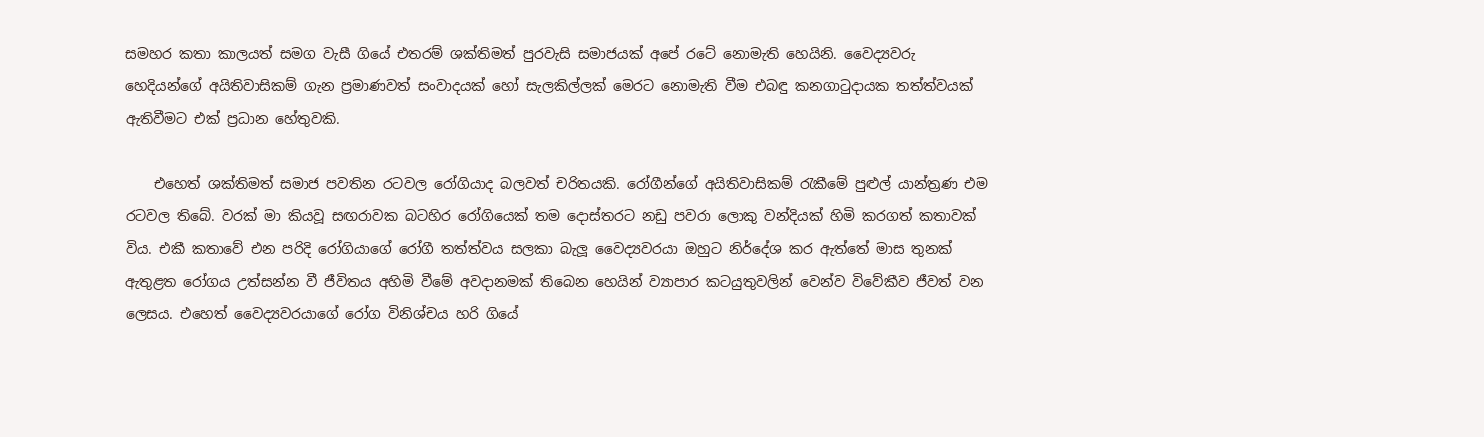සමහර කතා කාලයත් සමග වැසී ගියේ එතරම් ශක්තිමත් පුරවැසි සමාජයක් අපේ රටේ නොමැති හෙයිනි. වෛද්‍යවරු හෙදියන්ගේ අයිතිවාසිකම් ගැන ප්‍රමාණවත් සංවාදයක් හෝ සැලකිල්ලක් මෙරට නොමැති වීම එබඳු කනගාටුදායක තත්ත්වයක් ඇතිවීමට එක් ප්‍රධාන හේතුවකි.

    එහෙත් ශක්තිමත් සමාජ පවතින රටවල රෝගියාද බලවත් චරිතයකි. රෝගීන්ගේ අයිතිවාසිකම් රැකීමේ පුළුල් යාන්ත්‍රණ එම රටවල තිබේ. වරක් මා කියවූ සඟරාවක බටහිර රෝගියෙක් තම දොස්තරට නඩු පවරා ලොකු වන්දියක් හිමි කරගත් කතාවක් විය. එකී කතාවේ එන පරිදි රෝගියාගේ රෝගී තත්ත්වය සලකා බැලූ වෛද්‍යවරයා ඔහුට නිර්දේශ කර ඇත්තේ මාස තුනක් ඇතුළත රෝගය උත්සන්න වී ජීවිතය අහිමි වීමේ අවදානමක් තිබෙන හෙයින් ව්‍යාපාර කටයුතුවලින් වෙන්ව විවේකීව ජීවත් වන ලෙසය. එහෙත් වෛද්‍යවරයාගේ රෝග විනිශ්චය හරි ගියේ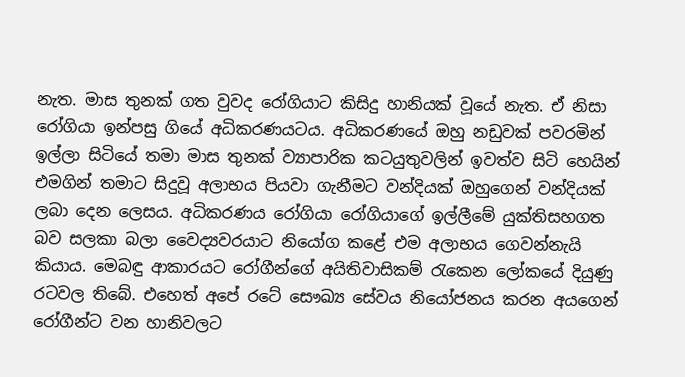නැත. මාස තුනක් ගත වුවද රෝගියාට කිසිදු හානියක් වූයේ නැත. ඒ නිසා රෝගියා ඉන්පසු ගියේ අධිකරණයටය. අධිකරණයේ ඔහු නඩුවක් පවරමින් ඉල්ලා සිටියේ තමා මාස තුනක් ව්‍යාපාරික කටයුතුවලින් ඉවත්ව සිටි හෙයින් එමගින් තමාට සිදුවූ අලාභය පියවා ගැනීමට වන්දියක් ඔහුගෙන් වන්දියක් ලබා දෙන ලෙසය. අධිකරණය රෝගියා රෝගියාගේ ඉල්ලීමේ යුක්තිසහගත බව සලකා බලා වෛද්‍යවරයාට නියෝග කළේ එම අලාභය ගෙවන්නැයි කියාය. මෙබඳු ආකාරයට රෝගීන්ගේ අයිතිවාසිකම් රැකෙන ලෝකයේ දියුණු රටවල තිබේ. එහෙත් අපේ රටේ සෞඛ්‍ය සේවය නියෝජනය කරන අයගෙන් රෝගීන්ට වන හානිවලට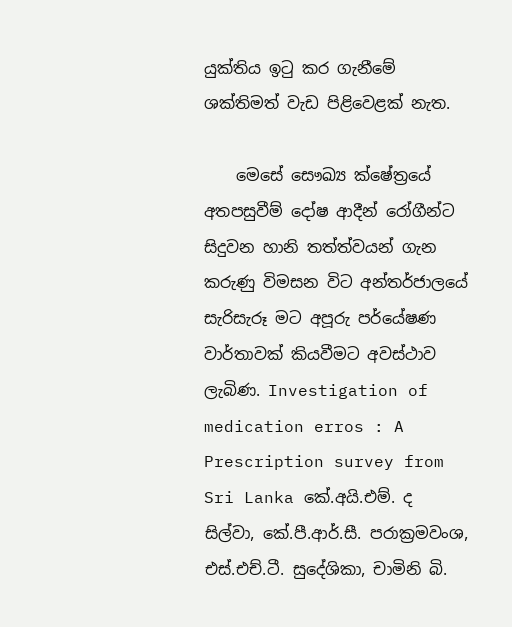යුක්තිය ඉටු කර ගැනීමේ ශක්තිමත් වැඩ පිළිවෙළක් නැත.

    මෙසේ සෞඛ්‍ය ක්ෂේත්‍රයේ අතපසුවීම් දෝෂ ආදීන් රෝගීන්ට සිදුවන හානි තත්ත්වයන් ගැන කරුණු විමසන විට අන්තර්ජාලයේ සැරිසැරූ මට අපූරු පර්යේෂණ වාර්තාවක් කියවීමට අවස්ථාව ලැබිණ. Investigation of medication erros : A Prescription survey from Sri Lanka කේ.අයි.එම්. ද සිල්වා, කේ.පී.ආර්.සී. පරාක්‍රමවංශ, එස්.එච්.ටී. සුදේශිකා, චාමිනි බි.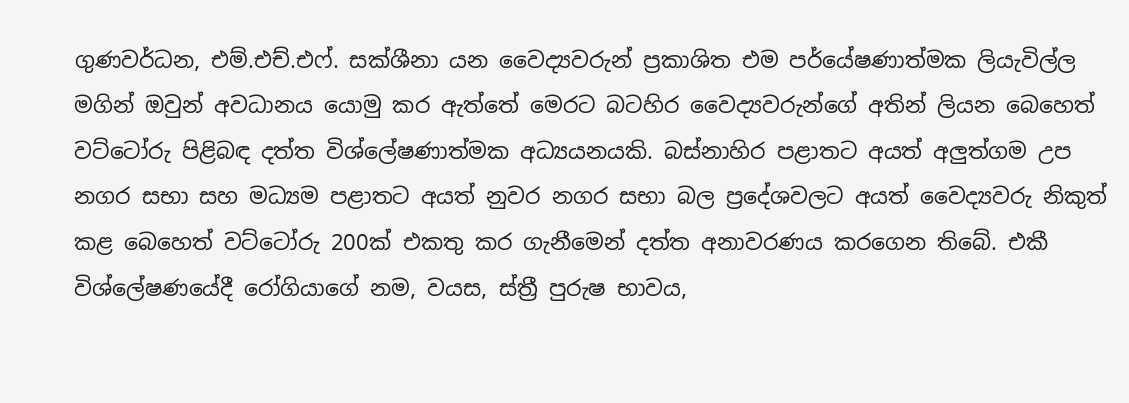ගුණවර්ධන, එම්.එච්.එෆ්. සක්ශීනා යන වෛද්‍යවරුන් ප්‍රකාශිත එම පර්යේෂණාත්මක ලියැවිල්ල මගින් ඔවුන් අවධානය යොමු කර ඇත්තේ මෙරට බටහිර වෛද්‍යවරුන්ගේ අතින් ලියන බෙහෙත් වට්ටෝරු පිළිබඳ දත්ත විශ්‍ලේෂණාත්මක අධ්‍යයනයකි. බස්නාහිර පළාතට අයත් අලුත්ගම උප නගර සභා සහ මධ්‍යම පළාතට අයත් නුවර නගර සභා බල ප්‍රදේශවලට අයත් වෛද්‍යවරු නිකුත් කළ බෙහෙත් වට්ටෝරු 200ක් එකතු කර ගැනීමෙන් දත්ත අනාවරණය කරගෙන තිබේ. එකී විශ්‍ලේෂණයේදී රෝගියාගේ නම, වයස, ස්ත්‍රී පුරුෂ භාවය,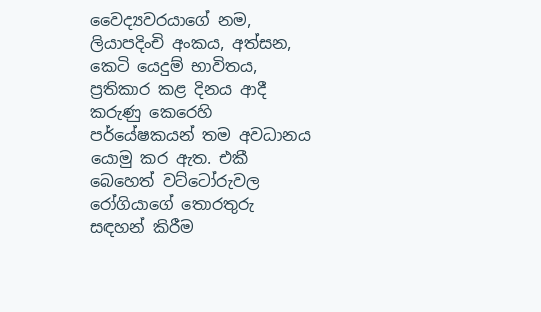වෛද්‍යවරයාගේ නම, ලියාපදිංචි අංකය, අත්සන, කෙටි යෙදුම් භාවිතය, ප්‍රතිකාර කළ දිනය ආදී කරුණු කෙරෙහි පර්යේෂකයන් තම අවධානය යොමු කර ඇත. එකී බෙහෙත් වට්ටෝරුවල රෝගියාගේ තොරතුරු සඳහන් කිරීම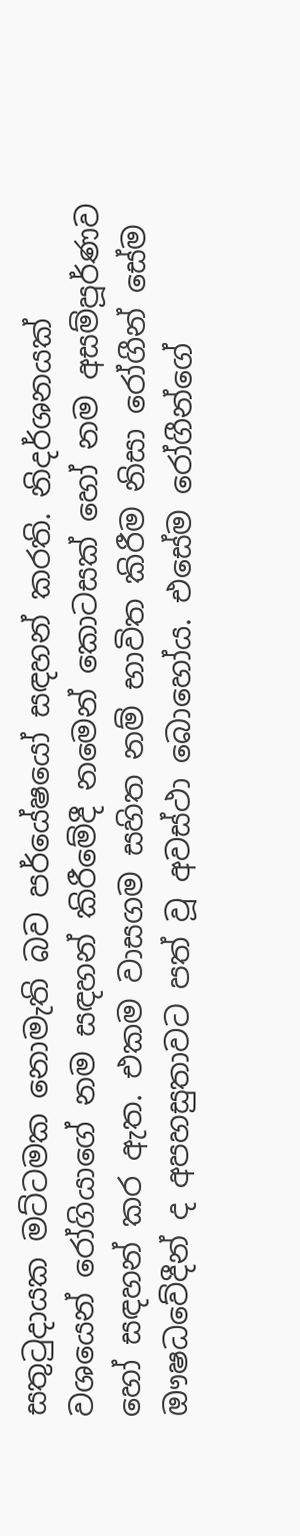සතුටුදායක මට්ටමක නොමැති බව පර්යේෂයෝ සඳහන් කරති. නිදර්ශනයක් වශයෙන් රෝගියාගේ නම සඳහන් කිරීමේදී නමෙන් කොටසක් හෝ නම අසම්පූර්ණව හෝ සඳහන් කර ඇත. එකම වාසගම සහිත නම් භාවිත කිරීම නිසා රෝගීන් සේම ඖෂධවේදීන් ද අපහසුතාවට පත් වූ අවස්ථා බොහෝය. එසේම රෝගීන්ගේ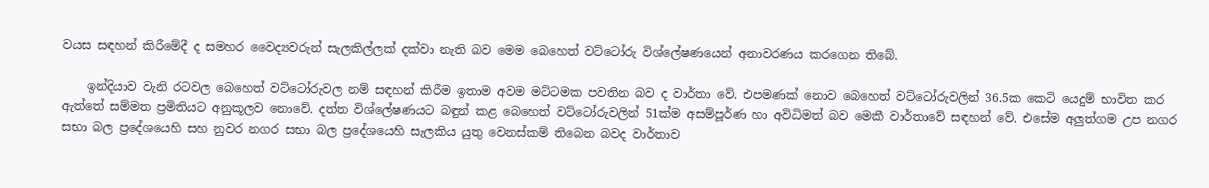වයස සඳහන් කිරීමේදී ද සමහර වෛද්‍යවරුන් සැලකිල්ලක් දක්වා නැති බව මෙම බෙහෙත් වට්ටෝරු විශ්‍ලේෂණයෙන් අනාවරණය කරගෙන තිබේ.

    ඉන්දියාව වැනි රටවල බෙහෙත් වට්ටෝරුවල නම් සඳහන් කිරීම ඉතාම අවම මට්ටමක පවතින බව ද වාර්තා වේ. එපමණක් නොව බෙහෙත් වට්ටෝරුවලින් 36.5ක කෙටි යෙදුම් භාවිත කර ඇත්තේ සම්මත ප්‍රමිතියට අනුකූලව නොවේ. දත්ත විශ්‍ලේෂණයට බඳුන් කළ බෙහෙත් වට්ටෝරුවලින් 51ක්ම අසම්පූර්ණ හා අවිධිමත් බව මෙකී වාර්තාවේ සඳහන් වේ. එසේම අලුත්ගම උප නගර සභා බල ප්‍රදේශයෙහි සහ නුවර නගර සභා බල ප්‍රදේශයෙහි සැලකිය යුතු වෙනස්කම් තිබෙන බවද වාර්තාව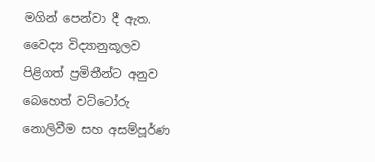මගින් පෙන්වා දී ඇත. වෛද්‍ය විද්‍යානුකූලව පිළිගත් ප්‍රමිතීන්ට අනුව බෙහෙත් වට්ටෝරු නොලිවීම සහ අසම්පූර්ණ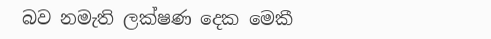බව නමැති ලක්ෂණ දෙක මෙකී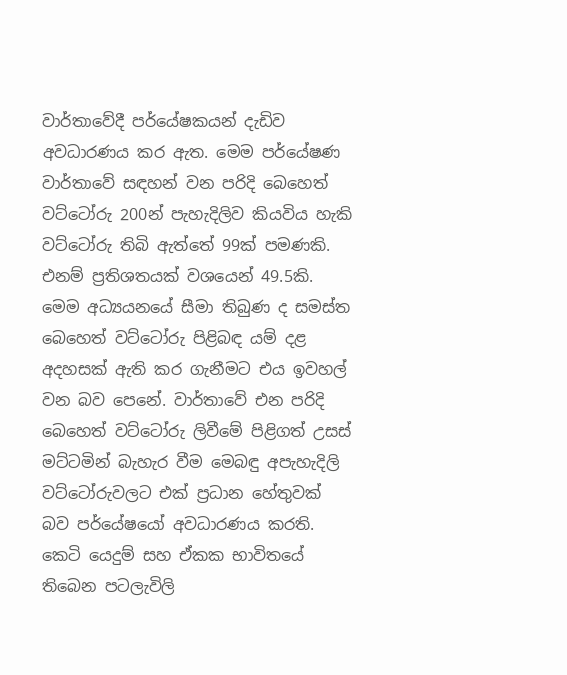වාර්තාවේදී පර්යේෂකයන් දැඩිව අවධාරණය කර ඇත. මෙම පර්යේෂණ වාර්තාවේ සඳහන් වන පරිදි බෙහෙත් වට්ටෝරු 200න් පැහැදිලිව කියවිය හැකි වට්ටෝරු තිබි ඇත්තේ 99ක් පමණකි. එනම් ප්‍රතිශතයක් වශයෙන් 49.5කි. මෙම අධ්‍යයනයේ සීමා තිබුණ ද සමස්ත බෙහෙත් වට්ටෝරු පිළිබඳ යම් දළ අදහසක් ඇති කර ගැනීමට එය ඉවහල් වන බව පෙනේ. වාර්තාවේ එන පරිදි බෙහෙත් වට්ටෝරු ලිවීමේ පිළිගත් උසස් මට්ටමින් බැහැර වීම මෙබඳු අපැහැදිලි වට්ටෝරුවලට එක් ප්‍රධාන හේතුවක් බව පර්යේෂයෝ අවධාරණය කරති. කෙටි යෙදුම් සහ ඒකක භාවිතයේ තිබෙන පටලැවිලි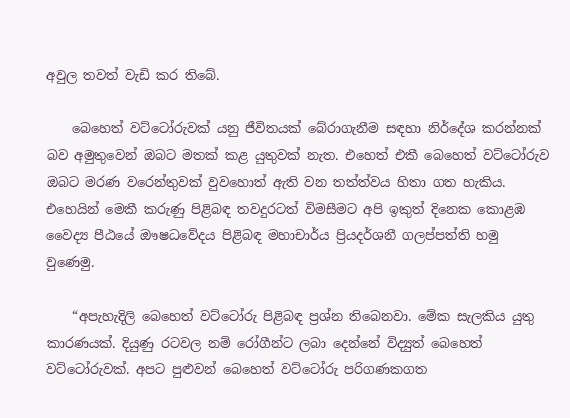අවුල තවත් වැඩි කර තිබේ.

    බෙහෙත් වට්ටෝරුවක් යනු ජීවිතයක් බේරාගැනීම සඳහා නිර්දේශ කරන්නක් බව අමුතුවෙන් ඔබට මතක් කළ යුතුවක් නැත. එහෙත් එකී බෙහෙත් වට්ටෝරුව ඔබට මරණ වරෙන්තුවක් වුවහොත් ඇති වන තත්ත්වය හිතා ගත හැකිය. එහෙයින් මෙකී කරුණු පිළිබඳ තවදුරටත් විමසීමට අපි ඉකුත් දිනෙක කොළඹ වෛද්‍ය පීඨයේ ඖෂධවේදය පිළිබඳ මහාචාර්ය ප්‍රියදර්ශනී ගලප්පත්ති හමු වුණෙමු.

    “අපැහැදිලි බෙහෙත් වට්ටෝරු පිළිබඳ ප්‍රශ්න තිබෙනවා. මේක සැලකිය යුතු කාරණයක්. දියුණු රටවල නම් රෝගීන්ට ලබා දෙන්නේ විද්‍යුත් බෙහෙත් වට්ටෝරුවක්. අපට පුළුවන් බෙහෙත් වට්ටෝරු පරිගණකගත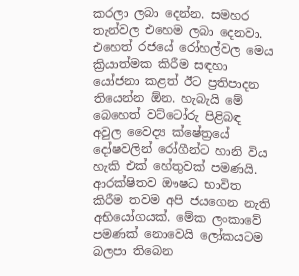කරලා ලබා දෙන්න. සමහර තැන්වල එහෙම ලබා දෙනවා. එහෙත් රජයේ රෝහල්වල මෙය ක්‍රියාත්මක කිරීම සඳහා යෝජනා කළත් ඊට ප්‍රතිපාදන තියෙන්න ඕන. හැබැයි මේ බෙහෙත් වට්ටෝරු පිළිබඳ අවුල වෛද්‍ය ක්ෂේත්‍රයේ දෝෂවලින් රෝගීන්ට හානි විය හැකි එක් හේතුවක් පමණයි. ආරක්ෂිතව ඖෂධ භාවිත කිරීම තවම අපි ජයගෙන නැති අභියෝගයක්. මේක ලංකාවේ පමණක් නොවෙයි ලෝකයටම බලපා තිබෙන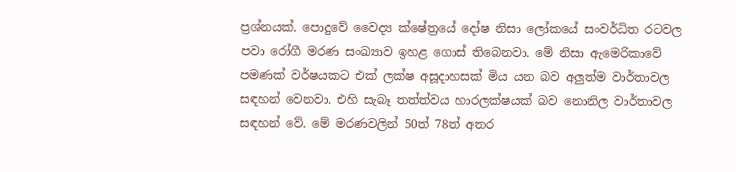ප්‍රශ්නයක්. පොදුවේ වෛද්‍ය ක්ෂේත්‍රයේ දෝෂ නිසා ලෝකයේ සංවර්ධිත රටවල පවා රෝගී මරණ සංඛ්‍යාව ඉහළ ගොස් තිබෙනවා. මේ නිසා ඇමෙරිකාවේ පමණක් වර්ෂයකට එක් ලක්ෂ අසූදාහසක් මිය යන බව අලුත්ම වාර්තාවල සඳහන් වෙනවා. එහි සැබෑ තත්ත්වය හාරලක්ෂයක් බව නොනිල වාර්තාවල සඳහන් වේ. මේ මරණවලින් 50ත් 78ත් අතර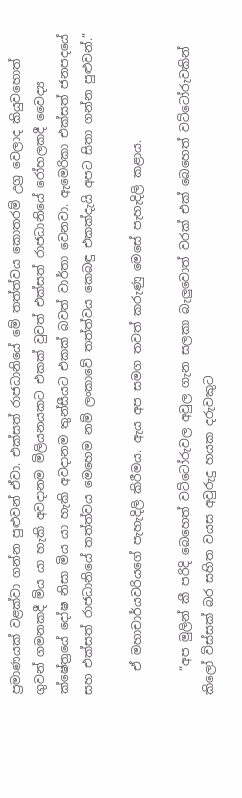ප්‍රමාණයක් වළක්වා ගන්න පුළුවන් ඒවා. එක්සත් රාජධානියේ මේ තත්ත්වය කොතරම් උග්‍ර වෙලාද කියුවහොත් ගුවන් ගමනකදී මිය යා හැකි අවදානම මිලියනයකට එකක් වුවත් එක්සත් රාජධානියේ රෝහලකදී වෛද්‍ය ක්ෂේත්‍රයේ දෝෂ නිසා මිය යා හැකි අවදානම තුන්සීයට එකක් බවත් වාර්තා වෙනවා. ඇමෙරිකා එක්සත් ජනපදයේ සහ එක්සත් රාජධානියේ තත්ත්වය මෙහෙම නම් ලංකාවේ තත්ත්වය කෙබඳු එකක්දැයි අපට සිතා ගන්න පුළුවන්.”

    ඒ මහාචාර්යවරියගේ පැහැදිලි කිරීමය. ඇය අප සමග තවත් කරුණු මෙසේ පැහැදිලි කළාය.

    “අප මුලින් කී පරිදි බෙහෙත් වට්ටෝරුවල අවුල ගැන සලකා බැලුවොත් වරක් එක් බෙහෙත් වට්ටෝරුවකින් කිලෝ විස්සක් බර සහිත වයස අවුරුදු හයක දරුවකුට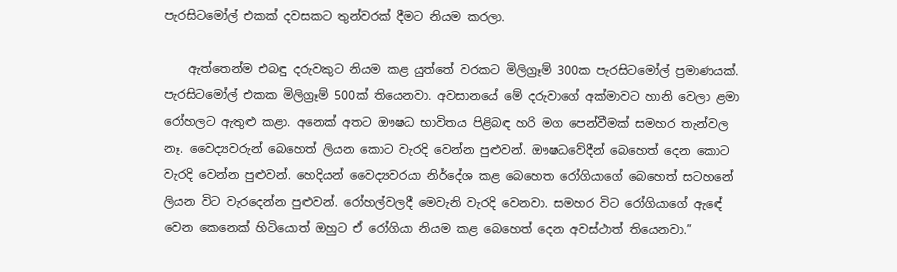පැරසිටමෝල් එකක් දවසකට තුන්වරක් දීමට නියම කරලා.

    ඇත්තෙන්ම එබඳු දරුවකුට නියම කළ යුත්තේ වරකට මිලිග්‍රෑම් 300ක පැරසිටමෝල් ප්‍රමාණයක්. පැරසිටමෝල් එකක මිලිග්‍රෑම් 500ක් තියෙනවා. අවසානයේ මේ දරුවාගේ අක්මාවට හානි වෙලා ළමා රෝහලට ඇතුළු කළා. අනෙක් අතට ඖෂධ භාවිතය පිළිබඳ හරි මග පෙන්වීමක් සමහර තැන්වල නෑ. වෛද්‍යවරුන් බෙහෙත් ලියන කොට වැරදි වෙන්න පුළුවන්. ඖෂධවේදීන් බෙහෙත් දෙන කොට වැරදි වෙන්න පුළුවන්. හෙදියන් වෛද්‍යවරයා නිර්දේශ කළ බෙහෙත රෝගියාගේ බෙහෙත් සටහනේ ලියන විට වැරදෙන්න පුළුවන්. රෝහල්වලදී මෙවැනි වැරදි වෙනවා. සමහර විට රෝගියාගේ ඇඳේ වෙන කෙනෙක් හිටියොත් ඔහුට ඒ රෝගියා නියම කළ බෙහෙත් දෙන අවස්ථාත් තියෙනවා.”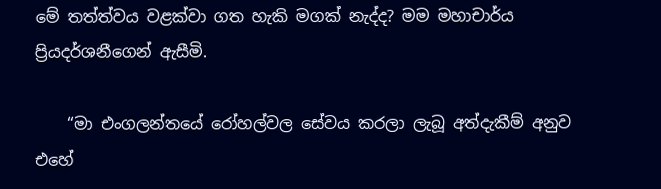මේ තත්ත්වය වළක්වා ගත හැකි මගක් නැද්ද? මම මහාචාර්ය ප්‍රියදර්ශනීගෙන් ඇසීමි.

    “මා එංගලන්තයේ රෝහල්වල සේවය කරලා ලැබූ අත්දැකීම් අනුව එහේ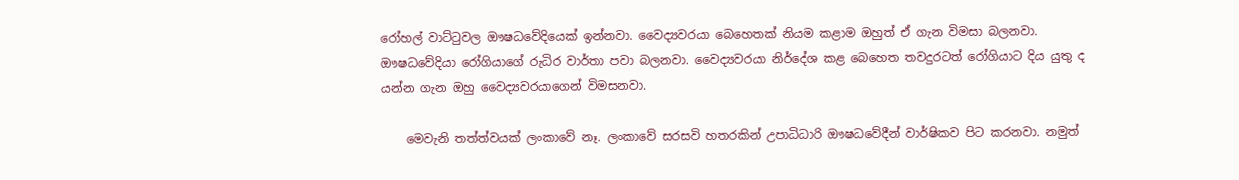රෝහල් වාට්ටුවල ඖෂධවේදියෙක් ඉන්නවා. වෛද්‍යවරයා බෙහෙතක් නියම කළාම ඔහුත් ඒ ගැන විමසා බලනවා. ඖෂධවේදියා රෝගියාගේ රුධිර වාර්තා පවා බලනවා. වෛද්‍යවරයා නිර්දේශ කළ බෙහෙත තවදුරටත් රෝගියාට දිය යුතු ද යන්න ගැන ඔහු වෛද්‍යවරයාගෙන් විමසනවා.

    මෙවැනි තත්ත්වයක් ලංකාවේ නෑ. ලංකාවේ සරසවි හතරකින් උපාධිධාරි ඖෂධවේදීන් වාර්ෂිකව පිට කරනවා. නමුත්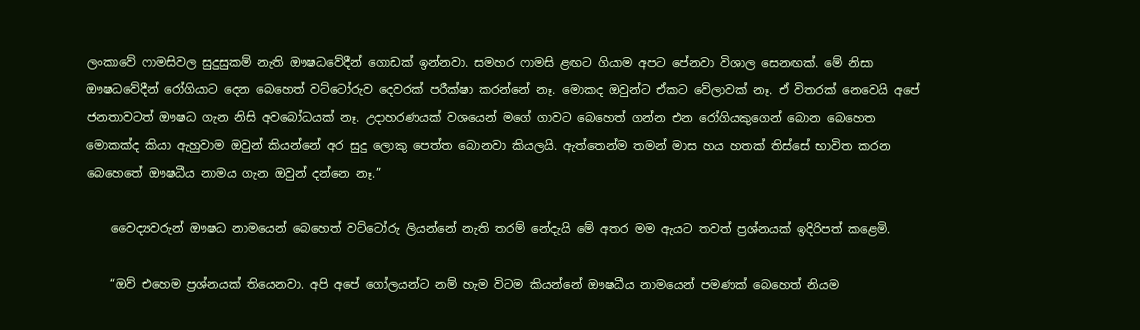ලංකාවේ ෆාමසිවල සුදුසුකම් නැති ඖෂධවේදීන් ගොඩක් ඉන්නවා. සමහර ෆාමසි ළඟට ගියාම අපට පේනවා විශාල සෙනඟක්. මේ නිසා ඖෂධවේදීන් රෝගියාට දෙන බෙහෙත් වට්ටෝරුව දෙවරක් පරීක්ෂා කරන්නේ නෑ. මොකද ඔවුන්ට ඒකට වේලාවක් නෑ. ඒ විතරක් ‍නෙවෙයි අපේ ජනතාවටත් ඖෂධ ගැන නිසි අවබෝධයක් නෑ. උදාහරණයක් වශයෙන් මගේ ගාවට බෙහෙත් ගන්න එන රෝගියකුගෙන් බොන බෙහෙත මොකක්ද කියා ඇහුවාම ඔවුන් කියන්නේ අර සුදු ලොකු පෙත්ත බොනවා කියලයි. ඇත්තෙන්ම තමන් මාස හය හතක් තිස්සේ භාවිත කරන බෙහෙතේ ඖෂධීය නාමය ගැන ඔවුන් දන්නෙ නෑ.”

    වෛද්‍යවරුන් ඖෂධ නාමයෙන් බෙහෙත් වට්ටෝරු ලියන්නේ නැති තරම් නේදැයි මේ අතර මම ඇයට තවත් ප්‍රශ්නයක් ඉදිරිපත් කළෙමි.

    “ඔව් එහෙම ප්‍රශ්නයක් තියෙනවා. අපි අපේ ගෝලයන්ට නම් හැම විටම කියන්නේ ඖෂධීය නාමයෙන් පමණක් බෙහෙත් නියම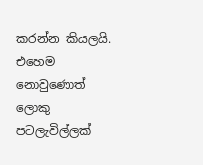කරන්න කියලයි. එහෙම නොවුණොත් ලොකු පටලැවිල්ලක්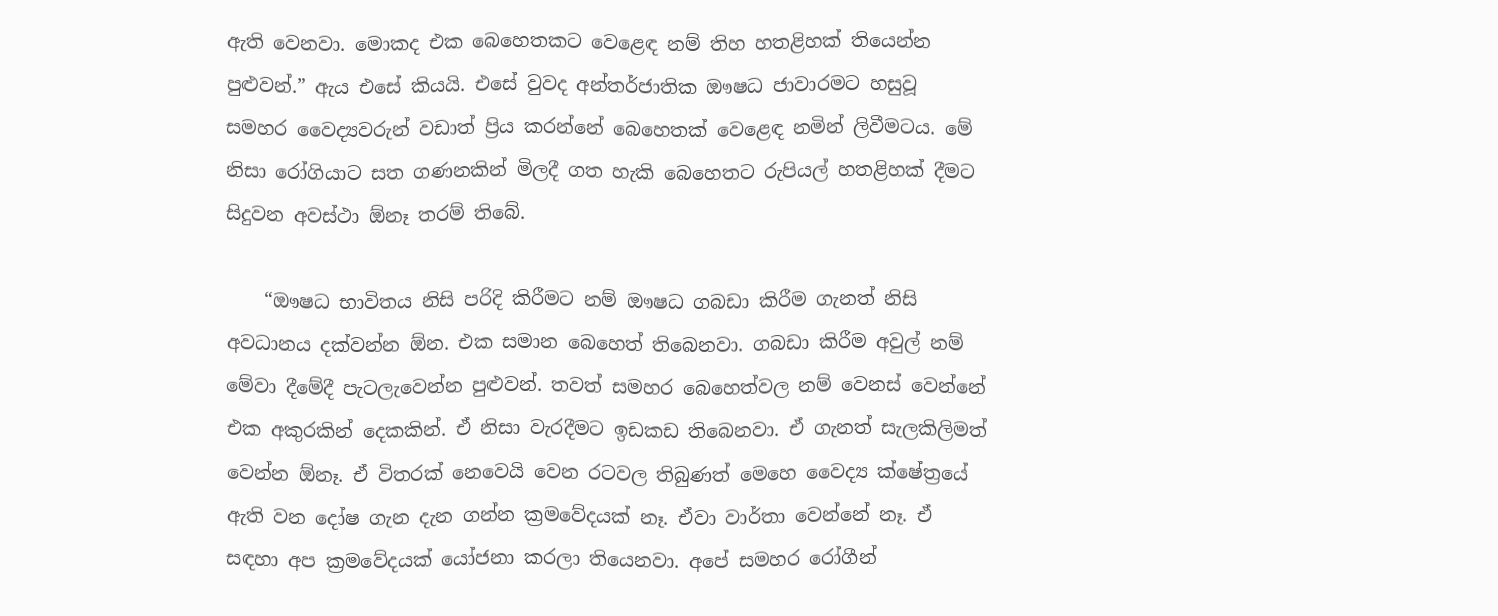ඇති වෙනවා. මොකද එක බෙහෙතකට වෙළෙඳ නම් තිහ හතළිහක් තියෙන්න පුළුවන්.” ඇය එසේ කියයි. එසේ වුවද අන්තර්ජාතික ඖෂධ ජාවාරමට හසුවූ සමහර වෛද්‍යවරුන් වඩාත් ප්‍රිය කරන්නේ බෙහෙතක් වෙළෙඳ නමින් ලිවීමටය. මේ නිසා රෝගියාට සත ගණනකින් මිලදී ගත හැකි බෙහෙතට රුපියල් හතළිහක් දීමට සිදුවන අවස්ථා ඕනෑ තරම් තිබේ.

    “ඖෂධ භාවිතය නිසි පරිදි කිරීමට නම් ඖෂධ ගබඩා කිරීම ගැනත් නිසි අවධානය දක්වන්න ඕන. එක සමාන බෙහෙත් තිබෙනවා. ගබඩා කිරීම අවුල් නම් මේවා දීමේදී පැටලැවෙන්න පුළුවන්. තවත් සමහර බෙහෙත්වල නම් වෙනස් වෙන්නේ එක අකුරකින් දෙකකින්. ඒ නිසා වැරදීමට ඉඩකඩ තිබෙනවා. ඒ ගැනත් සැලකිලිමත් වෙන්න ඕනෑ. ඒ විතරක් ‍නෙවෙයි වෙන රටවල තිබුණත් මෙහෙ වෛද්‍ය ක්ෂේත්‍රයේ ඇති වන දෝෂ ගැන දැන ගන්න ක්‍රමවේදයක් නෑ. ඒවා වාර්තා වෙන්නේ නෑ. ඒ සඳහා අප ක්‍රමවේදයක් යෝජනා කරලා තියෙනවා. අපේ සමහර රෝගීන්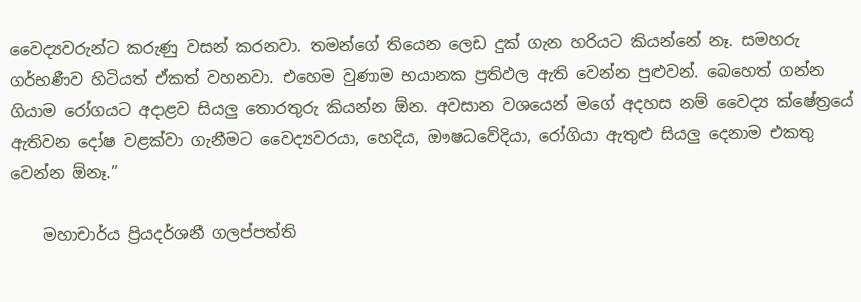වෛද්‍යවරුන්ට කරුණු වසන් කරනවා. තමන්ගේ තියෙන ලෙඩ දුක් ගැන හරියට කියන්නේ නෑ. සමහරු ගර්භණීව හිටියත් ඒකත් වහනවා. එහෙම වුණාම භයානක ප්‍රතිඵල ඇති වෙන්න පුළුවන්. බෙහෙත් ගන්න ගියාම රෝගයට අදාළව සියලු තොරතුරු කියන්න ඕන. අවසාන වශයෙන් මගේ අදහස නම් වෛද්‍ය ක්ෂේත්‍රයේ ඇතිවන දෝෂ වළක්වා ගැනීමට වෛද්‍යවරයා, හෙදිය, ඖෂධවේදියා, රෝගියා ඇතුළු සියලු දෙනාම එකතු වෙන්න ඕනෑ.”

    මහාචාර්ය ප්‍රියදර්ශනී ගලප්පත්ති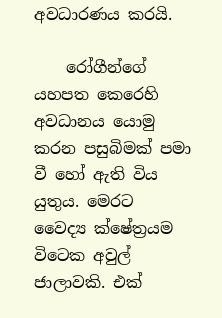අවධාරණය කරයි.

    රෝගීන්ගේ යහපත කෙරෙහි අවධානය යොමු කරන පසුබිමක් පමා වී හෝ ඇති විය යුතුය. මෙරට වෛද්‍ය ක්ෂේත්‍රයම විටෙක අවුල් ජාලාවකි. එක්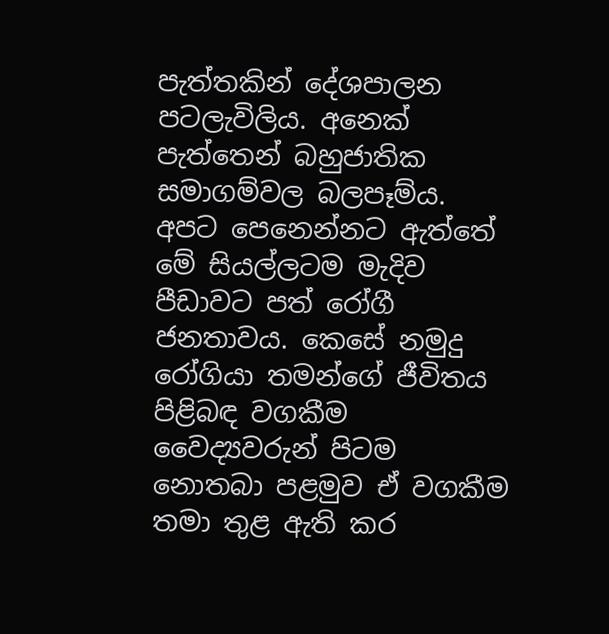පැත්තකින් දේශපාලන පටලැවිලිය. අනෙක් පැත්තෙන් බහුජාතික සමාගම්වල බලපෑම්ය. අපට පෙනෙන්නට ඇත්තේ මේ සියල්ලටම මැදිව පීඩාවට පත් රෝගී ජනතාවය. කෙසේ නමුදු රෝගියා තමන්ගේ ජීවිතය පිළිබඳ වගකීම වෛද්‍යවරුන් පිටම නොතබා පළමුව ඒ වගකීම තමා තුළ ඇති කර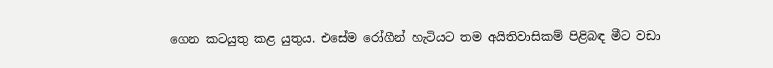ගෙන කටයුතු කළ යුතුය. එසේම රෝගීන් හැටියට තම අයිතිවාසිකම් පිළිබඳ මීට වඩා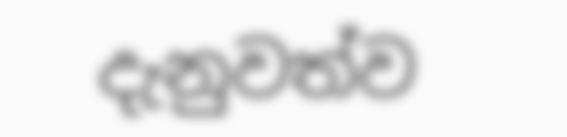දැනුවත්ව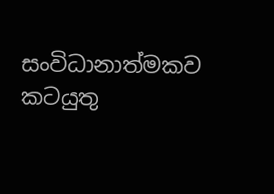සංවිධානාත්මකව කටයුතු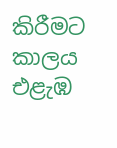කිරීමට කාලය එළැඹ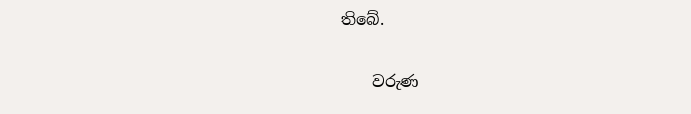තිබේ.

    වරුණ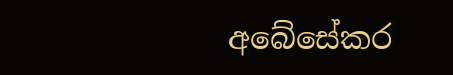අබේසේකර